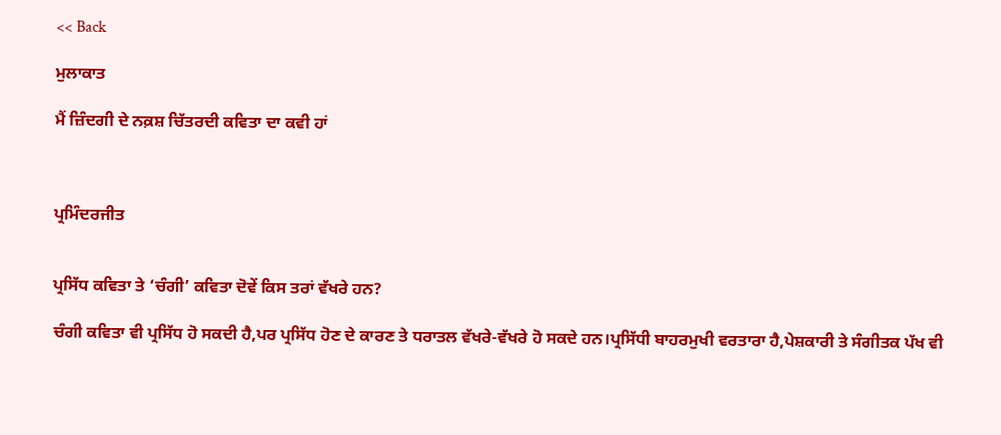<< Back

ਮੁਲਾਕਾਤ

ਮੈਂ ਜ਼ਿੰਦਗੀ ਦੇ ਨਕ਼ਸ਼ ਚਿੱਤਰਦੀ ਕਵਿਤਾ ਦਾ ਕਵੀ ਹਾਂ



ਪ੍ਰਮਿੰਦਰਜੀਤ


ਪ੍ਰਸਿੱਧ ਕਵਿਤਾ ਤੇ ‘ਚੰਗੀ’ ਕਵਿਤਾ ਦੋਵੇਂ ਕਿਸ ਤਰਾਂ ਵੱਖਰੇ ਹਨ?

ਚੰਗੀ ਕਵਿਤਾ ਵੀ ਪ੍ਰਸਿੱਧ ਹੋ ਸਕਦੀ ਹੈ,ਪਰ ਪ੍ਰਸਿੱਧ ਹੋਣ ਦੇ ਕਾਰਣ ਤੇ ਧਰਾਤਲ ਵੱਖਰੇ-ਵੱਖਰੇ ਹੋ ਸਕਦੇ ਹਨ।ਪ੍ਰਸਿੱਧੀ ਬਾਹਰਮੁਖੀ ਵਰਤਾਰਾ ਹੈ,ਪੇਸ਼ਕਾਰੀ ਤੇ ਸੰਗੀਤਕ ਪੱਖ ਵੀ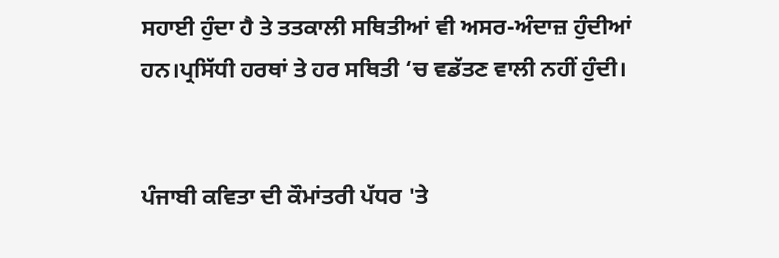ਸਹਾਈ ਹੁੰਦਾ ਹੈ ਤੇ ਤਤਕਾਲੀ ਸਥਿਤੀਆਂ ਵੀ ਅਸਰ-ਅੰਦਾਜ਼ ਹੁੰਦੀਆਂ ਹਨ।ਪ੍ਰਸਿੱਧੀ ਹਰਥਾਂ ਤੇ ਹਰ ਸਥਿਤੀ ‘ਚ ਵਡੱਤਣ ਵਾਲੀ ਨਹੀਂ ਹੁੰਦੀ।


ਪੰਜਾਬੀ ਕਵਿਤਾ ਦੀ ਕੌਮਾਂਤਰੀ ਪੱਧਰ 'ਤੇ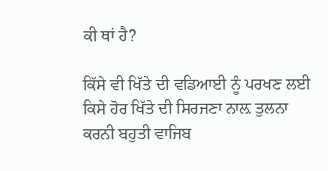ਕੀ ਥਾਂ ਹੈ?

ਕਿੱਸੇ ਵੀ ਖਿੱਤੇ ਦੀ ਵਡਿਆਈ ਨੂੰ ਪਰਖਣ ਲਈ ਕਿਸੇ ਹੋਰ ਖਿੱਤੇ ਦੀ ਸਿਰਜਣਾ ਨਾਲ਼ ਤੁਲਨਾ ਕਰਨੀ ਬਹੁਤੀ ਵਾਜਿਬ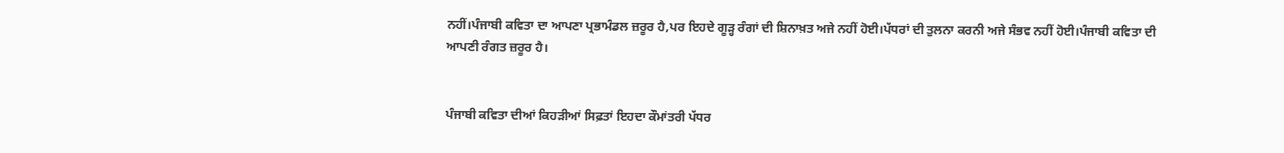ਨਹੀਂ।ਪੰਜਾਬੀ ਕਵਿਤਾ ਦਾ ਆਪਣਾ ਪ੍ਰਭਾਮੰਡਲ ਜ਼ਰੂਰ ਹੈ,ਪਰ ਇਹਦੇ ਗੂੜ੍ਹ ਰੰਗਾਂ ਦੀ ਸ਼ਿਨਾਖ਼ਤ ਅਜੇ ਨਹੀਂ ਹੋਈ।ਪੱਧਰਾਂ ਦੀ ਤੁਲਨਾ ਕਰਨੀ ਅਜੇ ਸੰਭਵ ਨਹੀਂ ਹੋਈ।ਪੰਜਾਬੀ ਕਵਿਤਾ ਦੀ ਆਪਣੀ ਰੰਗਤ ਜ਼ਰੂਰ ਹੈ।


ਪੰਜਾਬੀ ਕਵਿਤਾ ਦੀਆਂ ਕਿਹੜੀਆਂ ਸਿਫ਼ਤਾਂ ਇਹਦਾ ਕੌਮਾਂਤਰੀ ਪੱਧਰ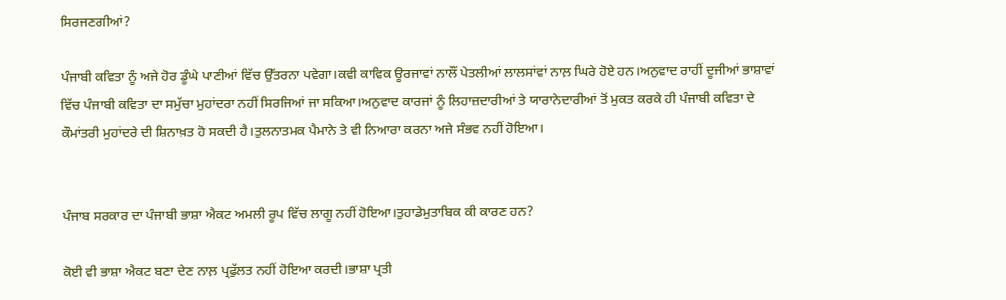ਸਿਰਜਣਗੀਆਂ?

ਪੰਜਾਬੀ ਕਵਿਤਾ ਨੂੰ ਅਜੇ ਹੋਰ ਡੂੰਘੇ ਪਾਣੀਆਂ ਵਿੱਚ ਉੱਤਰਨਾ ਪਵੇਗਾ।ਕਵੀ ਕਾਵਿਕ ਊਰਜਾਵਾਂ ਨਾਲੌਂ ਪੇਤਲੀਆਂ ਲਾਲਸਾਂਵਾਂ ਨਾਲ਼ ਘਿਰੇ ਹੋਏ ਹਨ।ਅਨੁਵਾਦ ਰਾਹੀਂ ਦੂਜੀਆਂ ਭਾਸ਼ਾਵਾਂ ਵਿੱਚ ਪੰਜਾਬੀ ਕਵਿਤਾ ਦਾ ਸਮੁੱਚਾ ਮੁਹਾਂਦਰਾ ਨਹੀਂ ਸਿਰਜਿਆਂ ਜਾ ਸਕਿਆ।ਅਨੁਵਾਦ ਕਾਰਜਾਂ ਨੂੰ ਲਿਹਾਜ਼ਦਾਰੀਆਂ ਤੇ ਯਾਰਾਨੇਦਾਰੀਆਂ ਤੋਂ ਮੁਕਤ ਕਰਕੇ ਹੀ ਪੰਜਾਬੀ ਕਵਿਤਾ ਦੇ ਕੌਮਾਂਤਰੀ ਮੁਹਾਂਦਰੇ ਦੀ ਸ਼ਿਨਾਖ਼ਤ ਹੋ ਸਕਦੀ ਹੈ।ਤੁਲਨਾਤਮਕ ਪੈਮਾਨੇ ਤੇ ਵੀ ਨਿਆਰਾ ਕਰਨਾ ਅਜੇ ਸੰਭਵ ਨਹੀਂ ਹੋਇਆ।


ਪੰਜਾਬ ਸਰਕਾਰ ਦਾ ਪੰਜਾਬੀ ਭਾਸ਼ਾ ਐਕਟ ਅਮਲੀ ਰੂਪ ਵਿੱਚ ਲਾਗੂ ਨਹੀਂ ਹੋਇਆ।ਤੁਹਾਡੇਮੁਤਾਬਿਕ ਕੀ ਕਾਰਣ ਹਨ?

ਕੋਈ ਵੀ ਭਾਸ਼ਾ ਐਕਟ ਬਣਾ ਦੇਣ ਨਾਲ਼ ਪ੍ਰਫੁੱਲਤ ਨਹੀਂ ਹੋਇਆ ਕਰਦੀ।ਭਾਸ਼ਾ ਪ੍ਰਤੀ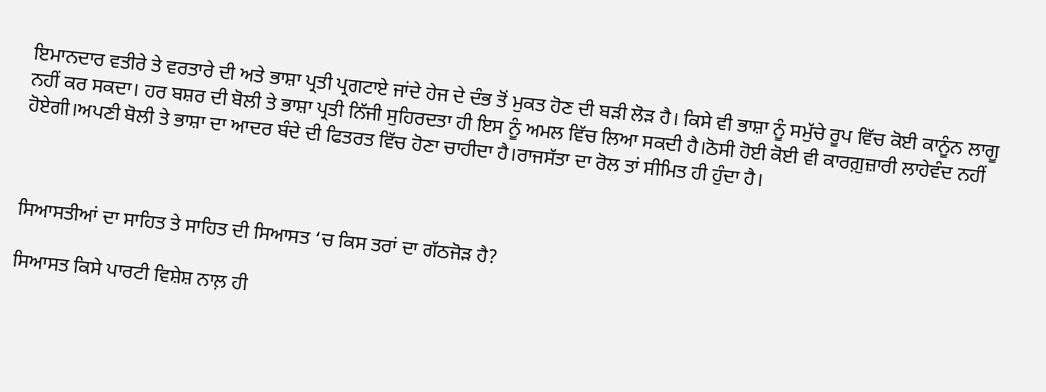ਇਮਾਨਦਾਰ ਵਤੀਰੇ ਤੇ ਵਰਤਾਰੇ ਦੀ ਅਤੇ ਭਾਸ਼ਾ ਪ੍ਰਤੀ ਪ੍ਰਗਟਾਏ ਜਾਂਦੇ ਹੇਜ ਦੇ ਦੰਭ ਤੋਂ ਮੁਕਤ ਹੋਣ ਦੀ ਬੜੀ ਲੋੜ ਹੈ। ਕਿਸੇ ਵੀ ਭਾਸ਼ਾ ਨੂੰ ਸਮੁੱਚੇ ਰੂਪ ਵਿੱਚ ਕੋਈ ਕਾਨੂੰਨ ਲਾਗੂ ਨਹੀਂ ਕਰ ਸਕਦਾ। ਹਰ ਬਸ਼ਰ ਦੀ ਬੋਲੀ ਤੇ ਭਾਸ਼ਾ ਪ੍ਰਤੀ ਨਿੱਜੀ ਸੁਹਿਰਦਤਾ ਹੀ ਇਸ ਨੂੰ ਅਮਲ ਵਿੱਚ ਲਿਆ ਸਕਦੀ ਹੈ।ਠੋਸੀ ਹੋਈ ਕੋਈ ਵੀ ਕਾਰਗ਼ੁਜ਼ਾਰੀ ਲਾਹੇਵੰਦ ਨਹੀਂ ਹੋਏਗੀ।ਅਪਣੀ ਬੋਲੀ ਤੇ ਭਾਸ਼ਾ ਦਾ ਆਦਰ ਬੰਦੇ ਦੀ ਫਿਤਰਤ ਵਿੱਚ ਹੋਣਾ ਚਾਹੀਦਾ ਹੈ।ਰਾਜਸੱਤਾ ਦਾ ਰੋਲ ਤਾਂ ਸੀਮਿਤ ਹੀ ਹੁੰਦਾ ਹੈ।



ਸਿਆਸਤੀਆਂ ਦਾ ਸਾਹਿਤ ਤੇ ਸਾਹਿਤ ਦੀ ਸਿਆਸਤ ‘ਚ ਕਿਸ ਤਰਾਂ ਦਾ ਗੱਠਜੋੜ ਹੈ?

ਸਿਆਸਤ ਕਿਸੇ ਪਾਰਟੀ ਵਿਸ਼ੇਸ਼ ਨਾਲ਼ ਹੀ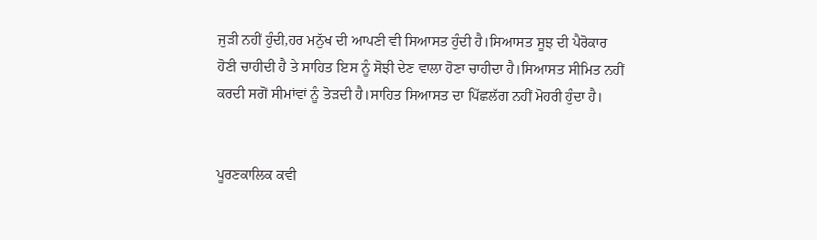ਜੁੜੀ ਨਹੀਂ ਹੁੰਦੀ,ਹਰ ਮਨੁੱਖ ਦੀ ਆਪਣੀ ਵੀ ਸਿਆਸਤ ਹੁੰਦੀ ਹੈ।ਸਿਆਸਤ ਸੂਝ ਦੀ ਪੈਰੋਕਾਰ ਹੋਣੀ ਚਾਹੀਦੀ ਹੈ ਤੇ ਸਾਹਿਤ ਇਸ ਨੂੰ ਸੋਝੀ ਦੇਣ ਵਾਲਾ ਹੋਣਾ ਚਾਹੀਦਾ ਹੈ।ਸਿਆਸਤ ਸੀਮਿਤ ਨਹੀਂ ਕਰਦੀ ਸਗੋਂ ਸੀਮਾਂਵਾਂ ਨੂੰ ਤੋੜਦੀ ਹੈ।ਸਾਹਿਤ ਸਿਆਸਤ ਦਾ ਪਿੱਛਲੱਗ ਨਹੀਂ ਮੋਹਰੀ ਹੁੰਦਾ ਹੈ।


ਪੂਰਣਕਾਲਿਕ ਕਵੀ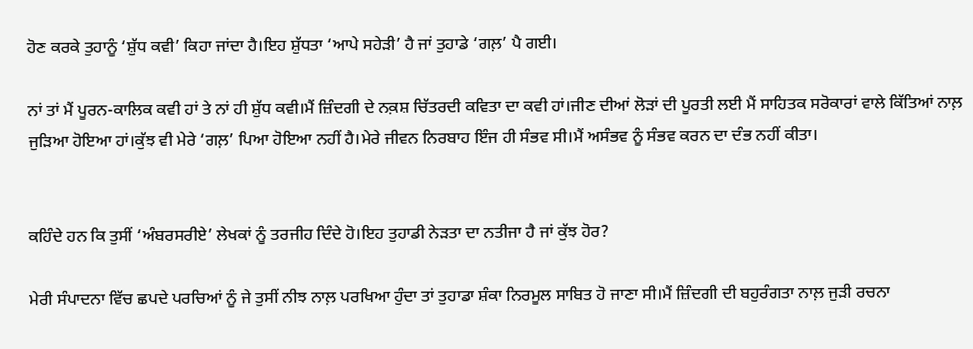ਹੋਣ ਕਰਕੇ ਤੁਹਾਨੂੰ ‘ਸ਼ੁੱਧ ਕਵੀ’ ਕਿਹਾ ਜਾਂਦਾ ਹੈ।ਇਹ ਸ਼ੁੱਧਤਾ ‘ਆਪੇ ਸਹੇੜੀ’ ਹੈ ਜਾਂ ਤੁਹਾਡੇ ‘ਗਲ਼’ ਪੈ ਗਈ।

ਨਾਂ ਤਾਂ ਮੈਂ ਪੂਰਨ-ਕਾਲਿਕ ਕਵੀ ਹਾਂ ਤੇ ਨਾਂ ਹੀ ਸ਼ੁੱਧ ਕਵੀ।ਮੈਂ ਜ਼ਿੰਦਗੀ ਦੇ ਨਕ਼ਸ਼ ਚਿੱਤਰਦੀ ਕਵਿਤਾ ਦਾ ਕਵੀ ਹਾਂ।ਜੀਣ ਦੀਆਂ ਲੋੜਾਂ ਦੀ ਪੂਰਤੀ ਲਈ ਮੈਂ ਸਾਹਿਤਕ ਸਰੋਕਾਰਾਂ ਵਾਲੇ ਕਿੱਤਿਆਂ ਨਾਲ਼ ਜੁੜਿਆ ਹੋਇਆ ਹਾਂ।ਕੁੱਝ ਵੀ ਮੇਰੇ ‘ਗਲ਼’ ਪਿਆ ਹੋਇਆ ਨਹੀਂ ਹੈ।ਮੇਰੇ ਜੀਵਨ ਨਿਰਬਾਹ ਇੰਜ ਹੀ ਸੰਭਵ ਸੀ।ਮੈਂ ਅਸੰਭਵ ਨੂੰ ਸੰਭਵ ਕਰਨ ਦਾ ਦੰਭ ਨਹੀਂ ਕੀਤਾ।


ਕਹਿੰਦੇ ਹਨ ਕਿ ਤੁਸੀਂ ‘ਅੰਬਰਸਰੀਏ’ ਲੇਖਕਾਂ ਨੂੰ ਤਰਜੀਹ ਦਿੰਦੇ ਹੋ।ਇਹ ਤੁਹਾਡੀ ਨੇੜਤਾ ਦਾ ਨਤੀਜਾ ਹੈ ਜਾਂ ਕੁੱਝ ਹੋਰ?

ਮੇਰੀ ਸੰਪਾਦਨਾ ਵਿੱਚ ਛਪਦੇ ਪਰਚਿਆਂ ਨੂੰ ਜੇ ਤੁਸੀਂ ਨੀਝ ਨਾਲ਼ ਪਰਖਿਆ ਹੁੰਦਾ ਤਾਂ ਤੁਹਾਡਾ ਸ਼ੰਕਾ ਨਿਰਮੂਲ ਸਾਬਿਤ ਹੋ ਜਾਣਾ ਸੀ।ਮੈਂ ਜ਼ਿੰਦਗੀ ਦੀ ਬਹੁਰੰਗਤਾ ਨਾਲ਼ ਜੁੜੀ ਰਚਨਾ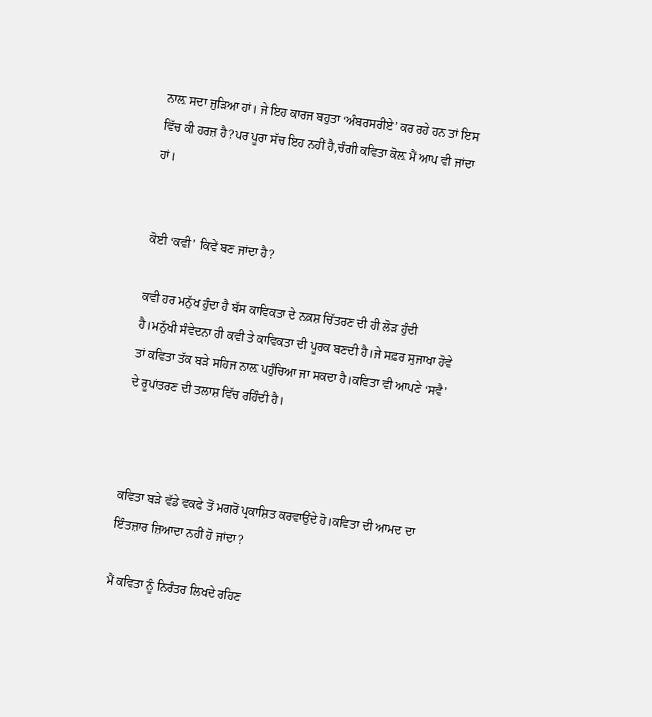ਨਾਲ਼ ਸਦਾ ਜੁੜਿਆ ਹਾਂ। ਜੇ ਇਹ ਕਾਰਜ ਬਹੁਤਾ ‘ਅੰਬਰਸਰੀਏ’ ਕਰ ਰਹੇ ਹਨ ਤਾਂ ਇਸ ਵਿੱਚ ਕੀ ਹਰਜ਼ ਹੈ?ਪਰ ਪੂਰਾ ਸੱਚ ਇਹ ਨਹੀਂ ਹੈ,ਚੰਗੀ ਕਵਿਤਾ ਕੋਲ਼ ਮੈਂ ਆਪ ਵੀ ਜਾਂਦਾ ਹਾਂ।


ਕੋਈ ‘ਕਵੀ’ ਕਿਵੇਂ ਬਣ ਜਾਂਦਾ ਹੈ?

ਕਵੀ ਹਰ ਮਨੁੱਖ ਹੁੰਦਾ ਹੈ ਬੱਸ ਕਾਵਿਕਤਾ ਦੇ ਨਕ਼ਸ਼ ਚਿੱਤਰਣ ਦੀ ਹੀ ਲੋੜ ਹੁੰਦੀ ਹੈ।ਮਨੁੱਖੀ ਸੰਵੇਦਨਾ ਹੀ ਕਵੀ ਤੇ ਕਾਵਿਕਤਾ ਦੀ ਪੂਰਕ ਬਣਦੀ ਹੈ।ਜੇ ਸਫ਼ਰ ਸੁਜਾਖਾ ਹੋਵੇ ਤਾਂ ਕਵਿਤਾ ਤੱਕ ਬੜੇ ਸਹਿਜ ਨਾਲ਼ ਪਹੁੰਚਿਆ ਜਾ ਸਕਦਾ ਹੈ।ਕਵਿਤਾ ਵੀ ਆਪਣੇ ‘ਸਵੈ’ ਦੇ ਰੂਪਾਂਤਰਣ ਦੀ ਤਲਾਸ਼ ਵਿੱਚ ਰਹਿੰਦੀ ਹੈ।



ਕਵਿਤਾ ਬੜੇ ਵੱਡੇ ਵਕਫੇ ਤੋਂ ਮਗਰੋਂ ਪ੍ਰਕਾਸ਼ਿਤ ਕਰਵਾਉਂਦੇ ਹੋ।ਕਵਿਤਾ ਦੀ ਆਮਦ ਦਾ ਇੰਤਜ਼ਾਰ ਜ਼ਿਆਦਾ ਨਹੀਂ ਹੋ ਜਾਂਦਾ?

ਮੈਂ ਕਵਿਤਾ ਨੂੰ ਨਿਰੰਤਰ ਲਿਖਦੇ ਰਹਿਣ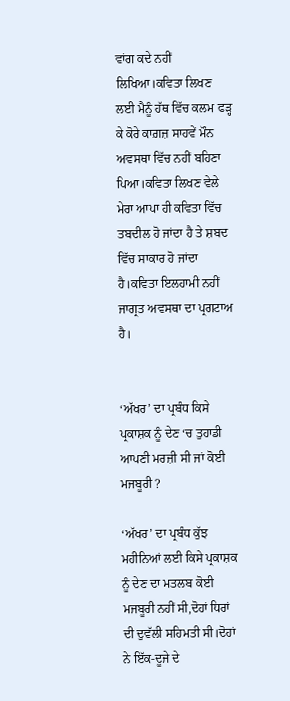ਵਾਂਗ ਕਦੇ ਨਹੀਂ ਲਿਖਿਆ।ਕਵਿਤਾ ਲਿਖਣ ਲਈ ਮੈਨੂੰ ਹੱਥ ਵਿੱਚ ਕਲਮ ਫੜ੍ਹ ਕੇ ਕੋਰੇ ਕਾਗ਼ਜ਼ ਸਾਹਵੇਂ ਮੌਨ ਅਵਸਥਾ ਵਿੱਚ ਨਹੀਂ ਬਹਿਣਾ ਪਿਆ।ਕਵਿਤਾ ਲਿਖਣ ਵੇਲੇ ਮੇਰਾ ਆਪਾ ਹੀ ਕਵਿਤਾ ਵਿੱਚ ਤਬਦੀਲ ਹੋ ਜਾਂਦਾ ਹੈ ਤੇ ਸ਼ਬਦ ਵਿੱਚ ਸਾਕਾਰ ਹੋ ਜਾਂਦਾ ਹੈ।ਕਵਿਤਾ ਇਲਹਾਮੀ ਨਹੀਂ ਜਾਗ੍ਰਤ ਅਵਸਥਾ ਦਾ ਪ੍ਰਗਟਾਅ ਹੈ।


‘ਅੱਖਰ’ ਦਾ ਪ੍ਰਬੰਧ ਕਿਸੇ ਪ੍ਰਕਾਸ਼ਕ ਨੂੰ ਦੇਣ ‘ਚ ਤੁਹਾਡੀ ਆਪਣੀ ਮਰਜ਼ੀ ਸੀ ਜਾਂ ਕੋਈ ਮਜਬੂਰੀ ?

‘ਅੱਖਰ’ ਦਾ ਪ੍ਰਬੰਧ ਕੁੱਝ ਮਹੀਨਿਆਂ ਲਈ ਕਿਸੇ ਪ੍ਰਕਾਸ਼ਕ ਨੂੰ ਦੇਣ ਦਾ ਮਤਲਬ ਕੋਈ ਮਜਬੂਰੀ ਨਹੀਂ ਸੀ,ਦੋਹਾਂ ਧਿਰਾਂ ਦੀ ਦੁਵੱਲੀ ਸਹਿਮਤੀ ਸੀ।ਦੋਹਾਂ ਨੇ ਇੱਕ-ਦੂਜੇ ਦੇ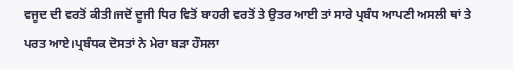ਵਜੂਦ ਦੀ ਵਰਤੋਂ ਕੀਤੀ।ਜਦੋਂ ਦੂਜੀ ਧਿਰ ਵਿਤੋਂ ਬਾਹਰੀ ਵਰਤੋਂ ਤੇ ਉਤਰ ਆਈ ਤਾਂ ਸਾਰੇ ਪ੍ਰਬੰਧ ਆਪਣੀ ਅਸਲੀ ਥਾਂ ਤੇ ਪਰਤ ਆਏ।ਪ੍ਰਬੰਧਕ ਦੋਸਤਾਂ ਨੇ ਮੇਰਾ ਬੜਾ ਹੌਸਲਾ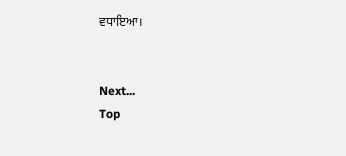ਵਧਾਇਆ।


Next...
Top